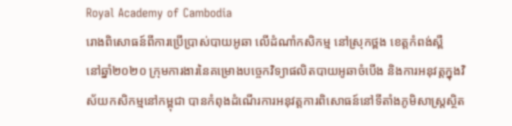Royal Academy of Cambodia
រោងពិសោធន៍ពីការប្រើប្រាស់បាយអូឆា លើដំណាំកសិកម្ម នៅស្រុកថ្ពង ខេត្តកំពង់ស្ពឺ
នៅឆ្នាំ២០២០ ក្រុមការងារនៃគម្រោងបច្ចេកវិទ្យាផលិតបាយអូឆាចំបើង និងការអនុវត្តក្នុងវិស័យកសិកម្មនៅកម្ពុជា បានកំពុងដំណើរការអនុវត្តការពិសោធន៍នៅទីតាំងភូមិសាស្រ្តស្ថិត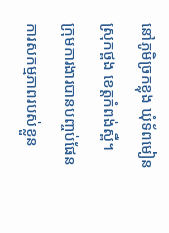នៅភូមិច្រកខ្លុង ឃុំទ័ពមៀន ស្រុកថ្ពង ខេត្តកំពង់ស្ពឺ។
ក្រុមការងារបានបញ្ចប់ផែនការសកម្មភាពរបស់ខ្លួន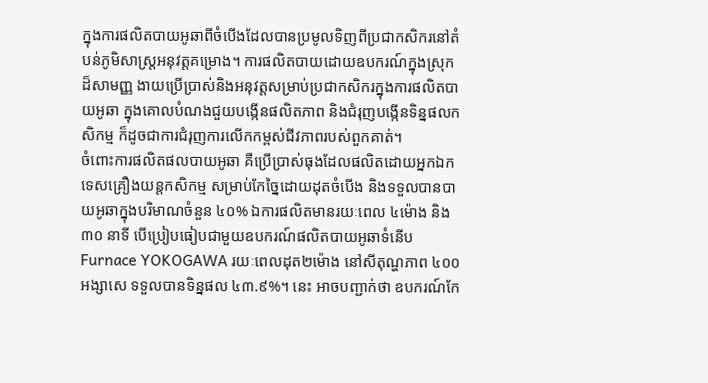ក្នុងការផលិតបាយអូឆាពីចំបើងដែលបានប្រមូលទិញពីប្រជាកសិករនៅតំបន់ភូមិសាស្រ្តអនុវត្តគម្រោង។ ការផលិតបាយដោយឧបករណ៍ក្នុងស្រុកដ៏សាមញ្ញ ងាយប្រើប្រាស់និងអនុវត្តសម្រាប់ប្រជាកសិករក្នុងការផលិតបាយអូឆា ក្នុងគោលបំណងជួយបង្កើនផលិតភាព និងជំរុញបង្កើនទិន្នផលកសិកម្ម ក៏ដូចជាការជំរុញការលើកកម្ពស់ជីវភាពរបស់ពួកគាត់។
ចំពោះការផលិតផលបាយអូឆា គឺប្រើប្រាស់ធុងដែលផលិតដោយអ្នកឯកទេសគ្រឿងយន្ដកសិកម្ម សម្រាប់កែច្នៃដោយដុតចំបើង និងទទួលបានបាយអូឆាក្នុងបរិមាណចំនួន ៤០% ឯការផលិតមានរយៈពេល ៤ម៉ោង និង៣០ នាទី បើប្រៀបធៀបជាមួយឧបករណ៍ផលិតបាយអូឆាទំនើប Furnace YOKOGAWA រយៈពេលដុត២ម៉ោង នៅសីតុណ្ហភាព ៤០០អង្សាសេ ទទួលបានទិន្នផល ៤៣.៩%។ នេះ អាចបញ្ជាក់ថា ឧបករណ៍កែ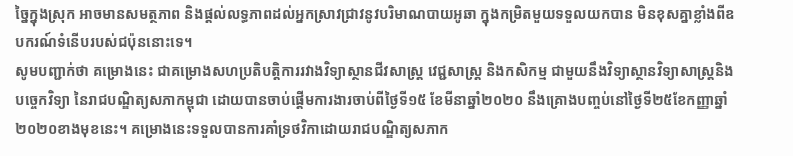ច្នៃក្នុងស្រុក អាចមានសមត្ថភាព និងផ្ដល់លទ្ធភាពដល់អ្នកស្រាវជ្រាវនូវបរិមាណបាយអូឆា ក្នុងកម្រិតមួយទទួលយកបាន មិនខុសគ្នាខ្លាំងពីឧបករណ៍ទំនើបរបស់ជប៉ុននោះទេ។
សូមបញ្ជាក់ថា គម្រោងនេះ ជាគម្រោងសហប្រតិបត្តិការរវាងវិទ្យាស្ថានជីវសាស្ត្រ វេជ្ជសាស្ត្រ និងកសិកម្ម ជាមួយនឹងវិទ្យាស្ថានវិទ្យាសាស្ត្រនិងបច្ចេកវិទ្យា នៃរាជបណ្ឌិត្យសភាកម្ពុជា ដោយបានចាប់ផ្តើមការងារចាប់ពីថ្ងៃទី១៥ ខែមីនាឆ្នាំ២០២០ នឹងគ្រោងបញ្ចប់នៅថ្ងៃទី២៥ខែកញ្ញាឆ្នាំ២០២០ខាងមុខនេះ។ គម្រោងនេះទទួលបានការគាំទ្រថវិកាដោយរាជបណ្ឌិត្យសភាក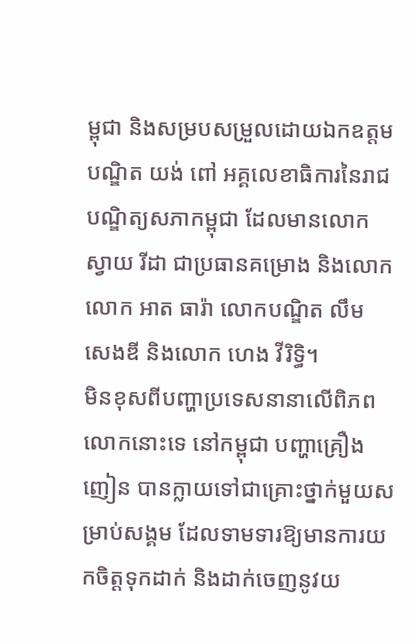ម្ពុជា និងសម្របសម្រួលដោយឯកឧត្តមបណ្ឌិត យង់ ពៅ អគ្គលេខាធិការនៃរាជបណ្ឌិត្យសភាកម្ពុជា ដែលមានលោក ស្វាយ រីដា ជាប្រធានគម្រោង និងលោកលោក អាត ធារ៉ា លោកបណ្ឌិត លឹម សេងឌី និងលោក ហេង វីរិទ្ធិ។
មិនខុសពីបញ្ហាប្រទេសនានាលើពិភពលោកនោះទេ នៅកម្ពុជា បញ្ហាគ្រឿងញៀន បានក្លាយទៅជាគ្រោះថ្នាក់មួយសម្រាប់សង្គម ដែលទាមទារឱ្យមានការយកចិត្តទុកដាក់ និងដាក់ចេញនូវយ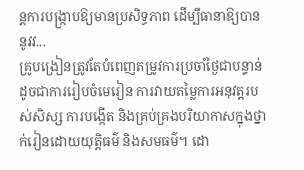ន្តការបង្ក្រាបឱ្យមានប្រសិទ្ធភាព ដើម្បីធានាឱ្យបាននូវវ...
គ្រូបង្រៀនត្រូវតែបំពេញតម្រូវការប្រចាំថ្ងៃជាបន្ទាន់ ដូចជាការរៀបចំមេរៀន ការវាយតម្លៃការអនុវត្តរបស់សិស្ស ការបង្កើត និងគ្រប់គ្រងបរិយាកាសក្នុងថ្នាក់រៀនដោយយុត្តិធម៌ និងសមធម៌។ ដោ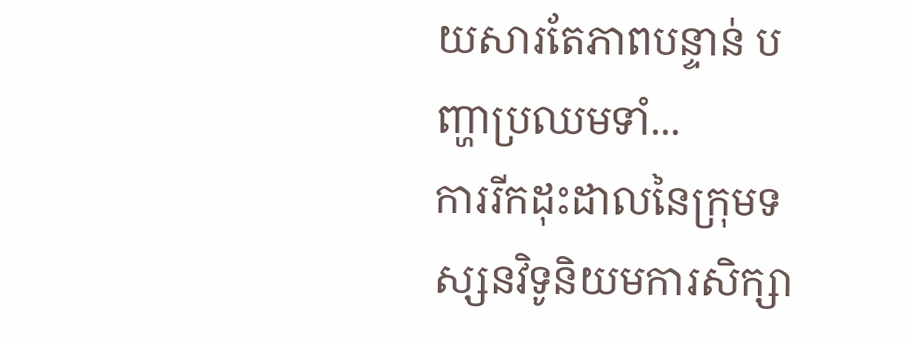យសារតែភាពបន្ទាន់ បញ្ហាប្រឈមទាំ...
ការរីកដុះដាលនៃក្រុមទស្សនវិទូនិយមការសិក្សា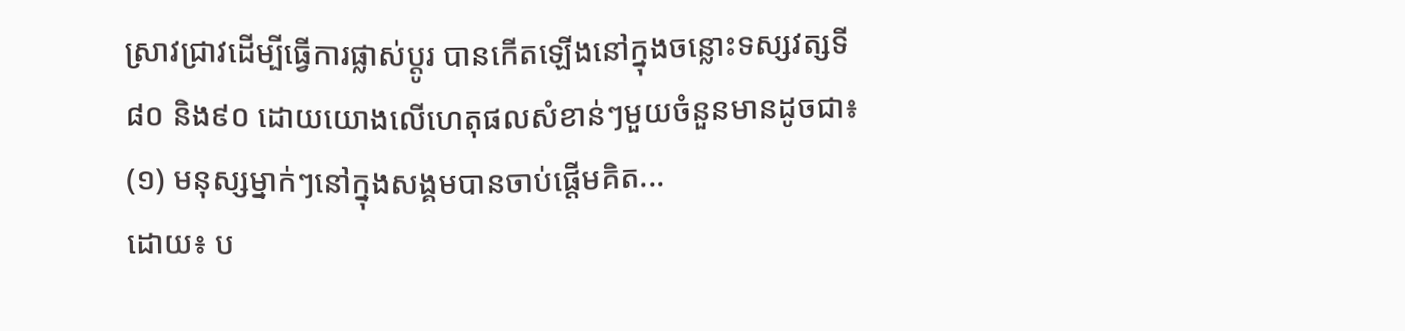ស្រាវជ្រាវដើម្បីធ្វើការផ្លាស់ប្តូរ បានកើតឡើងនៅក្នុងចន្លោះទស្សវត្សទី៨០ និង៩០ ដោយយោងលើហេតុផលសំខាន់ៗមួយចំនួនមានដូចជា៖ (១) មនុស្សម្នាក់ៗនៅក្នុងសង្គមបានចាប់ផ្តើមគិត...
ដោយ៖ ប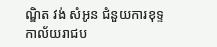ណ្ឌិត វង់ សំអូន ជំនួយការខុទ្ទកាល័យរាជប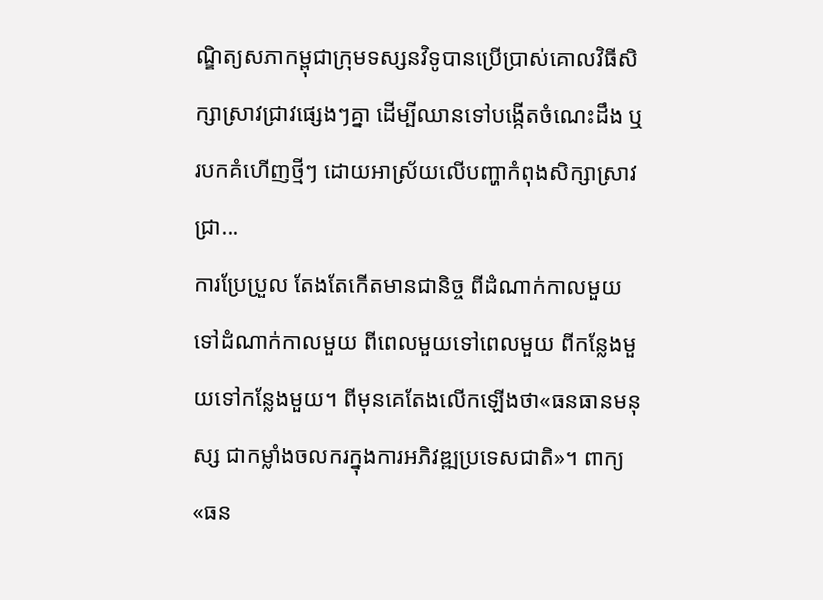ណ្ឌិត្យសភាកម្ពុជាក្រុមទស្សនវិទូបានប្រើប្រាស់គោលវិធីសិក្សាស្រាវជ្រាវផ្សេងៗគ្នា ដើម្បីឈានទៅបង្កើតចំណេះដឹង ឬរបកគំហើញថ្មីៗ ដោយអាស្រ័យលើបញ្ហាកំពុងសិក្សាស្រាវជ្រា...
ការប្រែប្រួល តែងតែកើតមានជានិច្ច ពីដំណាក់កាលមួយទៅដំណាក់កាលមួយ ពីពេលមួយទៅពេលមួយ ពីកន្លែងមួយទៅកន្លែងមួយ។ ពីមុនគេតែងលើកឡើងថា«ធនធានមនុស្ស ជាកម្លាំងចលករក្នុងការអភិវឌ្ឍប្រទេសជាតិ»។ ពាក្យ «ធន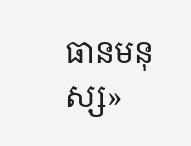ធានមនុស្ស»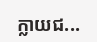ក្លាយជ...